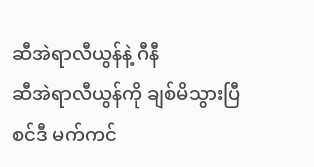ဆီအဲရာလီယွန်နဲ့ ဂီနီ
ဆီအဲရာလီယွန်ကို ချစ်မိသွားပြီ
စင်ဒီ မက်ကင်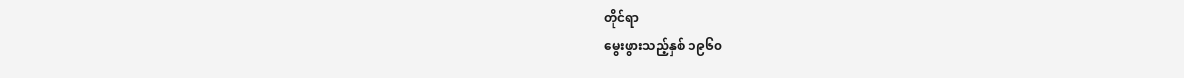တိုင်ရာ
မွေးဖွားသည့်နှစ် ၁၉၆၀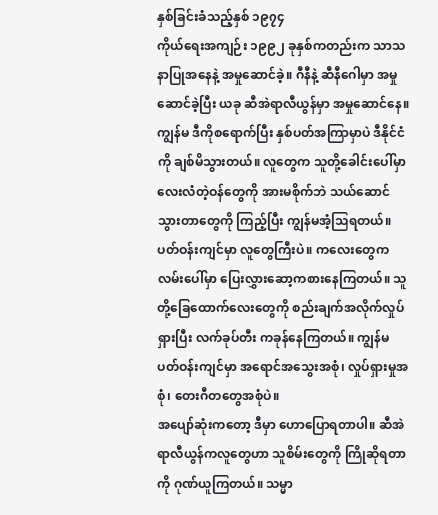နှစ်ခြင်းခံသည့်နှစ် ၁၉၇၄
ကိုယ်ရေးအကျဉ်း ၁၉၉၂ ခုနှစ်ကတည်းက သာသနာပြုအနေနဲ့ အမှုဆောင်ခဲ့။ ဂီနီနဲ့ ဆီနီဂေါမှာ အမှုဆောင်ခဲ့ပြီး ယခု ဆီအဲရာလီယွန်မှာ အမှုဆောင်နေ။
ကျွန်မ ဒီကိုစရောက်ပြီး နှစ်ပတ်အကြာမှာပဲ ဒီနိုင်ငံကို ချစ်မိသွားတယ်။ လူတွေက သူတို့ခေါင်းပေါ်မှာ လေးလံတဲ့ဝန်တွေကို အားမစိုက်ဘဲ သယ်ဆောင်သွားတာတွေကို ကြည့်ပြီး ကျွန်မအံ့သြရတယ်။ ပတ်ဝန်းကျင်မှာ လူတွေကြီးပဲ။ ကလေးတွေက လမ်းပေါ်မှာ ပြေးလွှားဆော့ကစားနေကြတယ်။ သူတို့ခြေထောက်လေးတွေကို စည်းချက်အလိုက်လှုပ်ရှားပြီး လက်ခုပ်တီး ကခုန်နေကြတယ်။ ကျွန်မ ပတ်ဝန်းကျင်မှာ အရောင်အသွေးအစုံ၊ လှုပ်ရှားမှုအစုံ၊ တေးဂီတတွေအစုံပဲ။
အပျော်ဆုံးကတော့ ဒီမှာ ဟောပြောရတာပါ။ ဆီအဲရာလီယွန်ကလူတွေဟာ သူစိမ်းတွေကို ကြိုဆိုရတာကို ဂုဏ်ယူကြတယ်။ သမ္မာ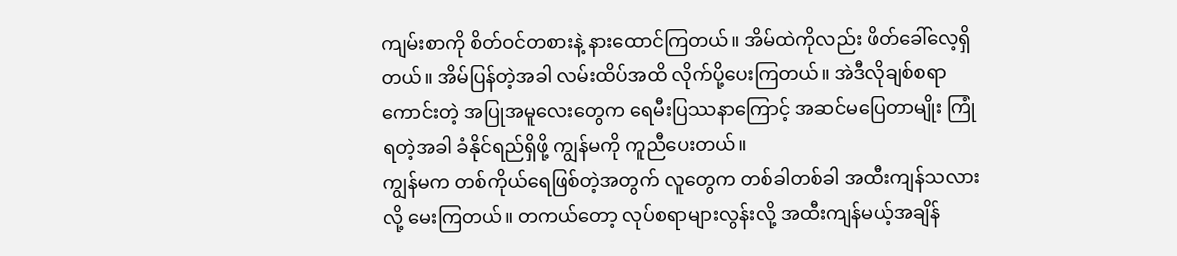ကျမ်းစာကို စိတ်ဝင်တစားနဲ့ နားထောင်ကြတယ်။ အိမ်ထဲကိုလည်း ဖိတ်ခေါ်လေ့ရှိတယ်။ အိမ်ပြန်တဲ့အခါ လမ်းထိပ်အထိ လိုက်ပို့ပေးကြတယ်။ အဲဒီလိုချစ်စရာကောင်းတဲ့ အပြုအမူလေးတွေက ရေမီးပြဿနာကြောင့် အဆင်မပြေတာမျိုး ကြုံရတဲ့အခါ ခံနိုင်ရည်ရှိဖို့ ကျွန်မကို ကူညီပေးတယ်။
ကျွန်မက တစ်ကိုယ်ရေဖြစ်တဲ့အတွက် လူတွေက တစ်ခါတစ်ခါ အထီးကျန်သလားလို့ မေးကြတယ်။ တကယ်တော့ လုပ်စရာများလွန်းလို့ အထီးကျန်မယ့်အချိန်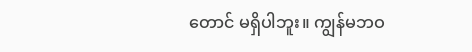တောင် မရှိပါဘူး။ ကျွန်မဘဝ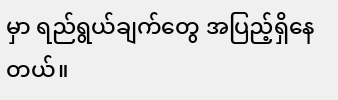မှာ ရည်ရွယ်ချက်တွေ အပြည့်ရှိနေတယ်။